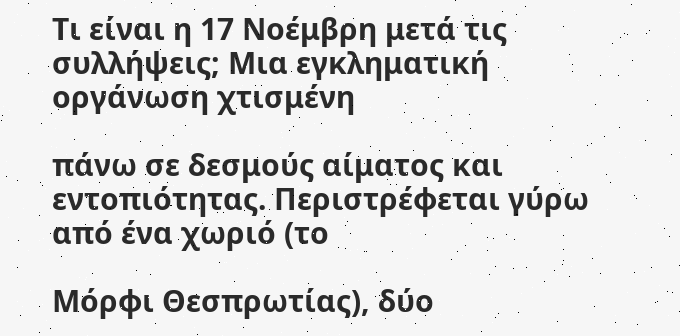Τι είναι η 17 Νοέμβρη μετά τις συλλήψεις; Μια εγκληματική οργάνωση χτισμένη

πάνω σε δεσμούς αίματος και εντοπιότητας. Περιστρέφεται γύρω από ένα χωριό (το

Μόρφι Θεσπρωτίας), δύο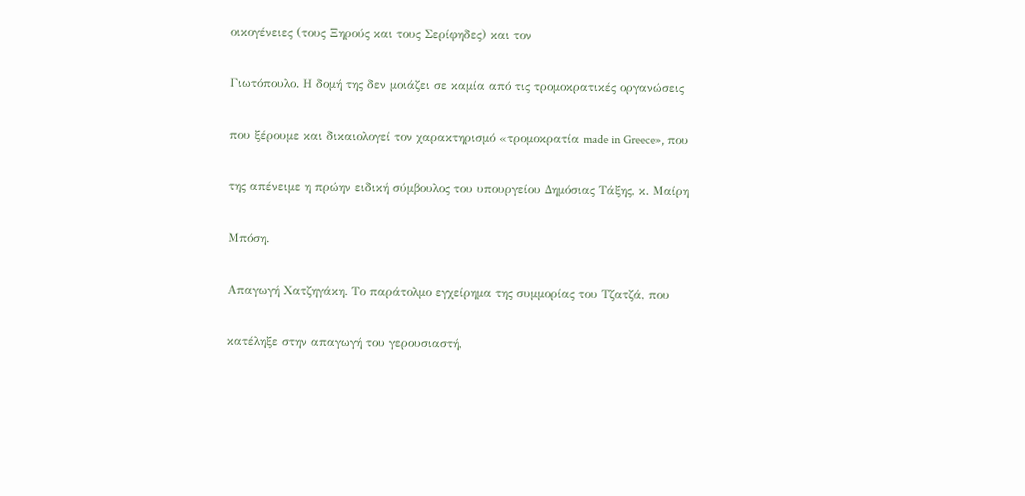οικογένειες (τους Ξηρούς και τους Σερίφηδες) και τον

Γιωτόπουλο. Η δομή της δεν μοιάζει σε καμία από τις τρομοκρατικές οργανώσεις

που ξέρουμε και δικαιολογεί τον χαρακτηρισμό «τρομοκρατία made in Greece», που

της απένειμε η πρώην ειδική σύμβουλος του υπουργείου Δημόσιας Τάξης, κ. Μαίρη

Μπόση.

Απαγωγή Χατζηγάκη. Το παράτολμο εγχείρημα της συμμορίας του Τζατζά, που

κατέληξε στην απαγωγή του γερουσιαστή,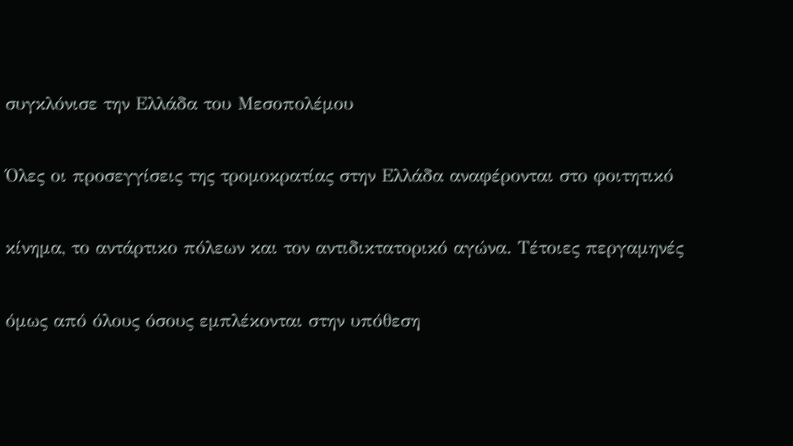συγκλόνισε την Ελλάδα του Μεσοπολέμου

Όλες οι προσεγγίσεις της τρομοκρατίας στην Ελλάδα αναφέρονται στο φοιτητικό

κίνημα, το αντάρτικο πόλεων και τον αντιδικτατορικό αγώνα. Τέτοιες περγαμηνές

όμως από όλους όσους εμπλέκονται στην υπόθεση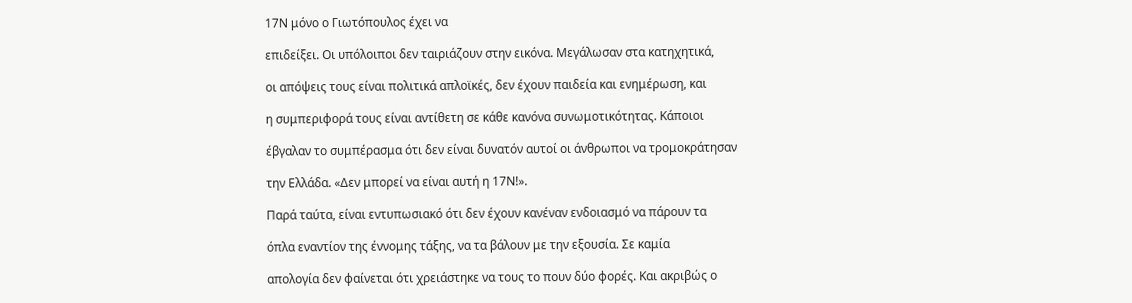17Ν μόνο ο Γιωτόπουλος έχει να

επιδείξει. Οι υπόλοιποι δεν ταιριάζουν στην εικόνα. Μεγάλωσαν στα κατηχητικά,

οι απόψεις τους είναι πολιτικά απλοϊκές, δεν έχουν παιδεία και ενημέρωση, και

η συμπεριφορά τους είναι αντίθετη σε κάθε κανόνα συνωμοτικότητας. Κάποιοι

έβγαλαν το συμπέρασμα ότι δεν είναι δυνατόν αυτοί οι άνθρωποι να τρομοκράτησαν

την Ελλάδα. «Δεν μπορεί να είναι αυτή η 17Ν!».

Παρά ταύτα, είναι εντυπωσιακό ότι δεν έχουν κανέναν ενδοιασμό να πάρουν τα

όπλα εναντίον της έννομης τάξης, να τα βάλουν με την εξουσία. Σε καμία

απολογία δεν φαίνεται ότι χρειάστηκε να τους το πουν δύο φορές. Και ακριβώς ο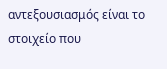αντεξουσιασμός είναι το στοιχείο που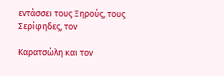εντάσσει τους Ξηρούς, τους Σερίφηδες, τον

Καρατσώλη και τον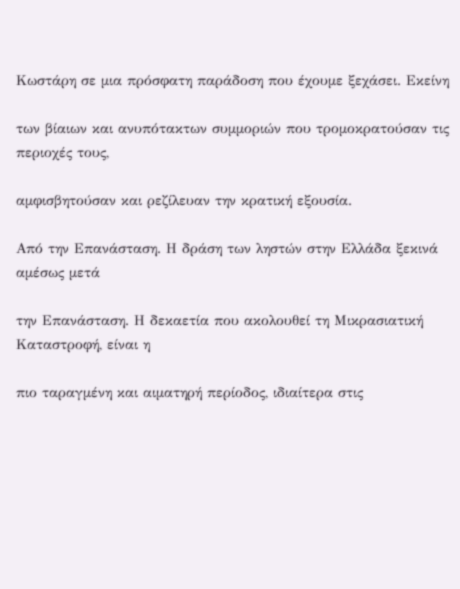Κωστάρη σε μια πρόσφατη παράδοση που έχουμε ξεχάσει. Εκείνη

των βίαιων και ανυπότακτων συμμοριών που τρομοκρατούσαν τις περιοχές τους,

αμφισβητούσαν και ρεζίλευαν την κρατική εξουσία.

Από την Επανάσταση. Η δράση των ληστών στην Ελλάδα ξεκινά αμέσως μετά

την Επανάσταση. Η δεκαετία που ακολουθεί τη Μικρασιατική Καταστροφή, είναι η

πιο ταραγμένη και αιματηρή περίοδος, ιδιαίτερα στις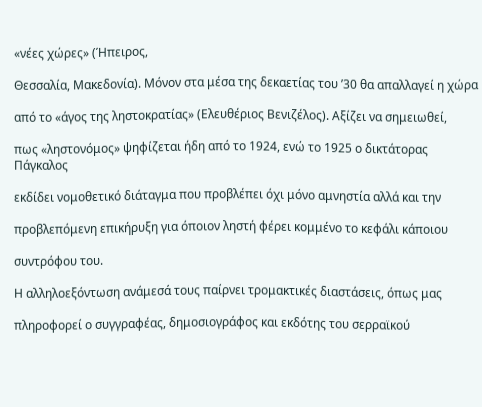«νέες χώρες» (Ήπειρος,

Θεσσαλία, Μακεδονία). Μόνον στα μέσα της δεκαετίας του ’30 θα απαλλαγεί η χώρα

από το «άγος της ληστοκρατίας» (Ελευθέριος Βενιζέλος). Αξίζει να σημειωθεί,

πως «ληστονόμος» ψηφίζεται ήδη από το 1924, ενώ το 1925 ο δικτάτορας Πάγκαλος

εκδίδει νομοθετικό διάταγμα που προβλέπει όχι μόνο αμνηστία αλλά και την

προβλεπόμενη επικήρυξη για όποιον ληστή φέρει κομμένο το κεφάλι κάποιου

συντρόφου του.

Η αλληλοεξόντωση ανάμεσά τους παίρνει τρομακτικές διαστάσεις, όπως μας

πληροφορεί ο συγγραφέας, δημοσιογράφος και εκδότης του σερραϊκού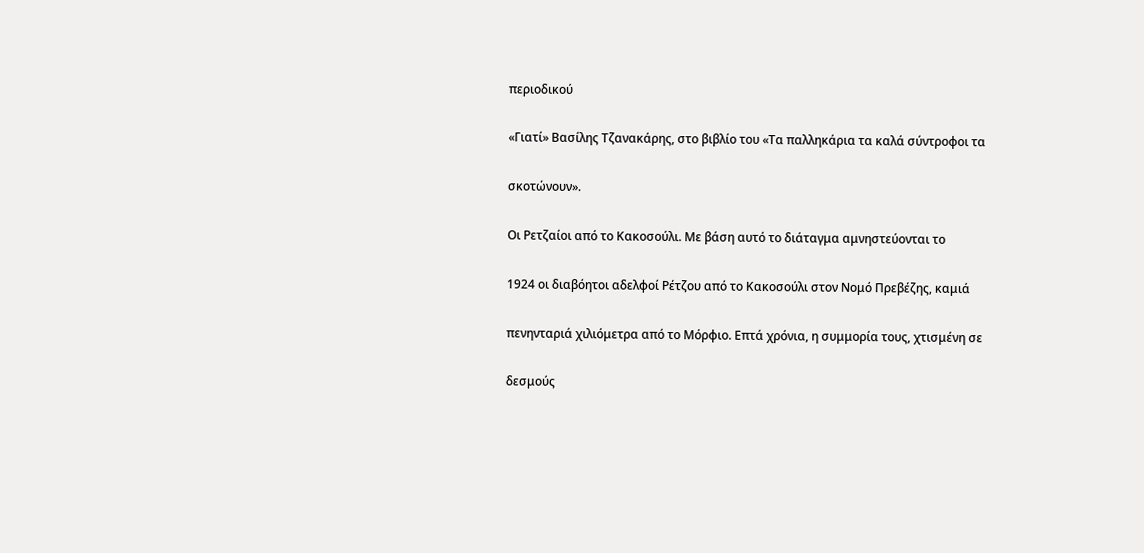περιοδικού

«Γιατί» Βασίλης Τζανακάρης, στο βιβλίο του «Τα παλληκάρια τα καλά σύντροφοι τα

σκοτώνουν».

Οι Ρετζαίοι από το Κακοσούλι. Με βάση αυτό το διάταγμα αμνηστεύονται το

1924 οι διαβόητοι αδελφοί Ρέτζου από το Κακοσούλι στον Νομό Πρεβέζης, καμιά

πενηνταριά χιλιόμετρα από το Μόρφιο. Επτά χρόνια, η συμμορία τους, χτισμένη σε

δεσμούς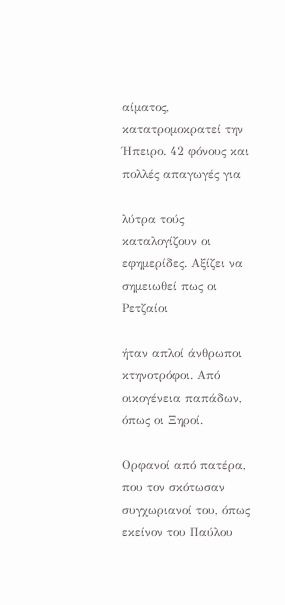αίματος, κατατρομοκρατεί την Ήπειρο. 42 φόνους και πολλές απαγωγές για

λύτρα τούς καταλογίζουν οι εφημερίδες. Αξίζει να σημειωθεί πως οι Ρετζαίοι

ήταν απλοί άνθρωποι κτηνοτρόφοι. Από οικογένεια παπάδων, όπως οι Ξηροί.

Ορφανοί από πατέρα, που τον σκότωσαν συγχωριανοί του, όπως εκείνον του Παύλου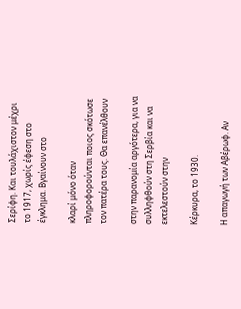Σερίφη. Και τουλάχιστον μέχρι το 1917, χωρίς έφεση στο έγκλημα. Βγαίνουν στο

κλαρί μόνο όταν πληροφορούνται ποιος σκότωσε τον πατέρα τους. Θα επανέλθουν

στην παρανομία αργότερα, για να συλληφθούν στη Σερβία και να εκτελεστούν στην

Κέρκυρα, το 1930.

Η απαγωγή των Αβέρωφ. Αν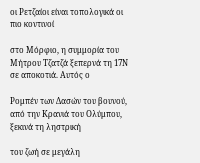οι Ρετζαίοι είναι τοπολογικά οι πιο κοντινοί

στο Μόρφιο, η συμμορία του Μήτρου Τζατζά ξεπερνά τη 17Ν σε αποκοτιά. Αυτός ο

Ρομπέν των Δασών του βουνού, από την Κρανιά του Ολύμπου, ξεκινά τη ληστρική

του ζωή σε μεγάλη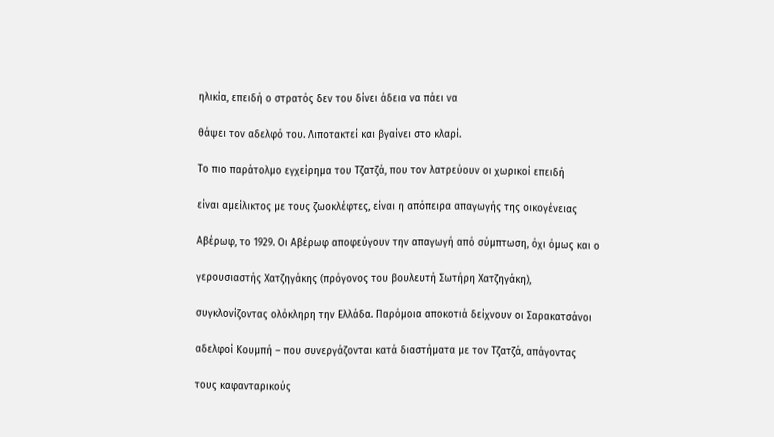ηλικία, επειδή ο στρατός δεν του δίνει άδεια να πάει να

θάψει τον αδελφό του. Λιποτακτεί και βγαίνει στο κλαρί.

Το πιο παράτολμο εγχείρημα του Τζατζά, που τον λατρεύουν οι χωρικοί επειδή

είναι αμείλικτος με τους ζωοκλέφτες, είναι η απόπειρα απαγωγής της οικογένειας

Αβέρωφ, το 1929. Οι Αβέρωφ αποφεύγουν την απαγωγή από σύμπτωση, όχι όμως και ο

γερουσιαστής Χατζηγάκης (πρόγονος του βουλευτή Σωτήρη Χατζηγάκη),

συγκλονίζοντας ολόκληρη την Ελλάδα. Παρόμοια αποκοτιά δείχνουν οι Σαρακατσάνοι

αδελφοί Κουμπή – που συνεργάζονται κατά διαστήματα με τον Τζατζά, απάγοντας

τους καφανταρικούς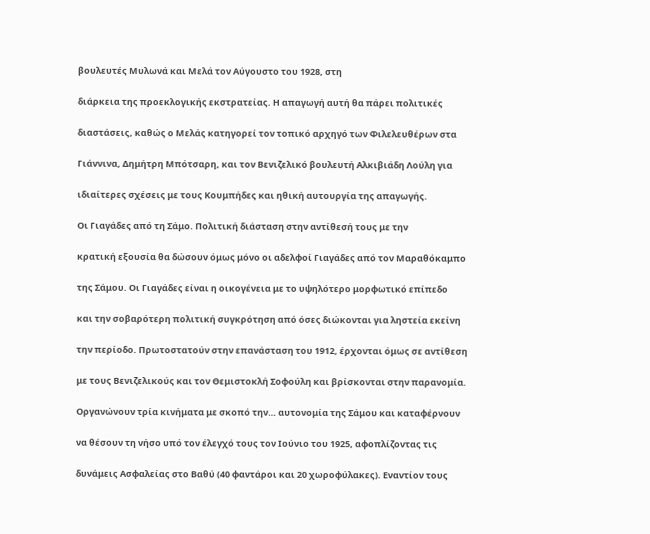βουλευτές Μυλωνά και Μελά τον Αύγουστο του 1928, στη

διάρκεια της προεκλογικής εκστρατείας. Η απαγωγή αυτή θα πάρει πολιτικές

διαστάσεις, καθώς ο Μελάς κατηγορεί τον τοπικό αρχηγό των Φιλελευθέρων στα

Γιάννινα, Δημήτρη Μπότσαρη, και τον Βενιζελικό βουλευτή Αλκιβιάδη Λούλη για

ιδιαίτερες σχέσεις με τους Κουμπήδες και ηθική αυτουργία της απαγωγής.

Οι Γιαγάδες από τη Σάμο. Πολιτική διάσταση στην αντίθεσή τους με την

κρατική εξουσία θα δώσουν όμως μόνο οι αδελφοί Γιαγάδες από τον Μαραθόκαμπο

της Σάμου. Οι Γιαγάδες είναι η οικογένεια με το υψηλότερο μορφωτικό επίπεδο

και την σοβαρότερη πολιτική συγκρότηση από όσες διώκονται για ληστεία εκείνη

την περίοδο. Πρωτοστατούν στην επανάσταση του 1912, έρχονται όμως σε αντίθεση

με τους Βενιζελικούς και τον Θεμιστοκλή Σοφούλη και βρίσκονται στην παρανομία.

Οργανώνουν τρία κινήματα με σκοπό την… αυτονομία της Σάμου και καταφέρνουν

να θέσουν τη νήσο υπό τον έλεγχό τους τον Ιούνιο του 1925, αφοπλίζοντας τις

δυνάμεις Ασφαλείας στο Βαθύ (40 φαντάροι και 20 χωροφύλακες). Εναντίον τους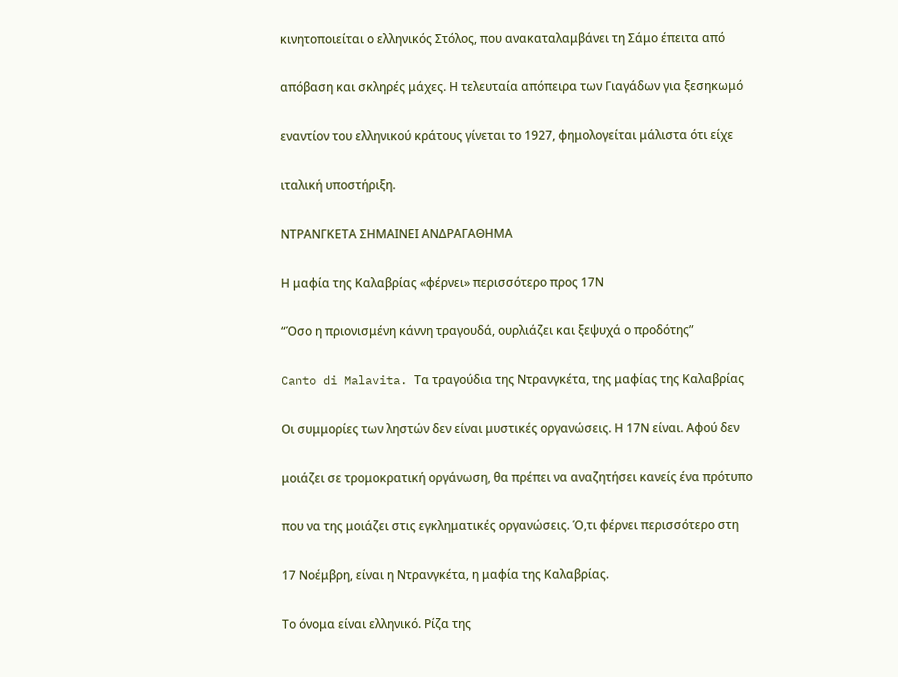κινητοποιείται ο ελληνικός Στόλος, που ανακαταλαμβάνει τη Σάμο έπειτα από

απόβαση και σκληρές μάχες. Η τελευταία απόπειρα των Γιαγάδων για ξεσηκωμό

εναντίον του ελληνικού κράτους γίνεται το 1927, φημολογείται μάλιστα ότι είχε

ιταλική υποστήριξη.

ΝΤΡΑΝΓΚΕΤΑ ΣΗΜΑΙΝΕΙ ΑΝΔΡΑΓΑΘΗΜΑ

Η μαφία της Καλαβρίας «φέρνει» περισσότερο προς 17Ν

“Όσο η πριονισμένη κάννη τραγουδά, ουρλιάζει και ξεψυχά ο προδότης”

Canto di Malavita. Τα τραγούδια της Ντρανγκέτα, της μαφίας της Καλαβρίας

Οι συμμορίες των ληστών δεν είναι μυστικές οργανώσεις. Η 17Ν είναι. Αφού δεν

μοιάζει σε τρομοκρατική οργάνωση, θα πρέπει να αναζητήσει κανείς ένα πρότυπο

που να της μοιάζει στις εγκληματικές οργανώσεις. Ό,τι φέρνει περισσότερο στη

17 Νοέμβρη, είναι η Ντρανγκέτα, η μαφία της Καλαβρίας.

Το όνομα είναι ελληνικό. Ρίζα της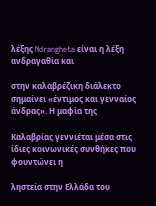λέξης Ndrangheta είναι η λέξη ανδραγαθία και

στην καλαβρέζικη διάλεκτο σημαίνει «έντιμος και γενναίος άνδρας». Η μαφία της

Καλαβρίας γεννιέται μέσα στις ίδιες κοινωνικές συνθήκες που φουντώνει η

ληστεία στην Ελλάδα του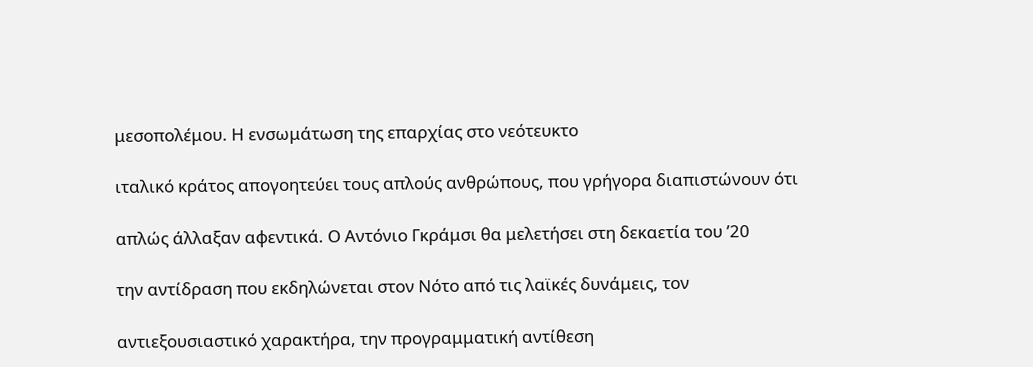μεσοπολέμου. Η ενσωμάτωση της επαρχίας στο νεότευκτο

ιταλικό κράτος απογοητεύει τους απλούς ανθρώπους, που γρήγορα διαπιστώνουν ότι

απλώς άλλαξαν αφεντικά. Ο Αντόνιο Γκράμσι θα μελετήσει στη δεκαετία του ’20

την αντίδραση που εκδηλώνεται στον Νότο από τις λαϊκές δυνάμεις, τον

αντιεξουσιαστικό χαρακτήρα, την προγραμματική αντίθεση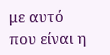με αυτό που είναι η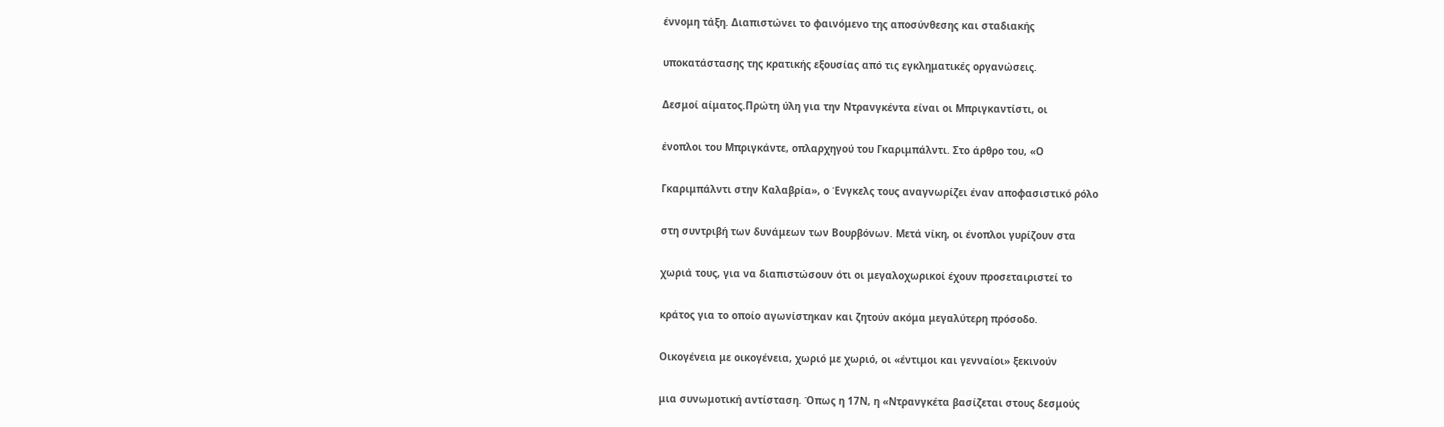έννομη τάξη. Διαπιστώνει το φαινόμενο της αποσύνθεσης και σταδιακής

υποκατάστασης της κρατικής εξουσίας από τις εγκληματικές οργανώσεις.

Δεσμοί αίματος.Πρώτη ύλη για την Ντρανγκέντα είναι οι Μπριγκαντίστι, οι

ένοπλοι του Μπριγκάντε, οπλαρχηγού του Γκαριμπάλντι. Στο άρθρο του, «Ο

Γκαριμπάλντι στην Καλαβρία», ο Ένγκελς τους αναγνωρίζει έναν αποφασιστικό ρόλο

στη συντριβή των δυνάμεων των Βουρβόνων. Μετά νίκη, οι ένοπλοι γυρίζουν στα

χωριά τους, για να διαπιστώσουν ότι οι μεγαλοχωρικοί έχουν προσεταιριστεί το

κράτος για το οποίο αγωνίστηκαν και ζητούν ακόμα μεγαλύτερη πρόσοδο.

Οικογένεια με οικογένεια, χωριό με χωριό, οι «έντιμοι και γενναίοι» ξεκινούν

μια συνωμοτική αντίσταση. Όπως η 17Ν, η «Ντρανγκέτα βασίζεται στους δεσμούς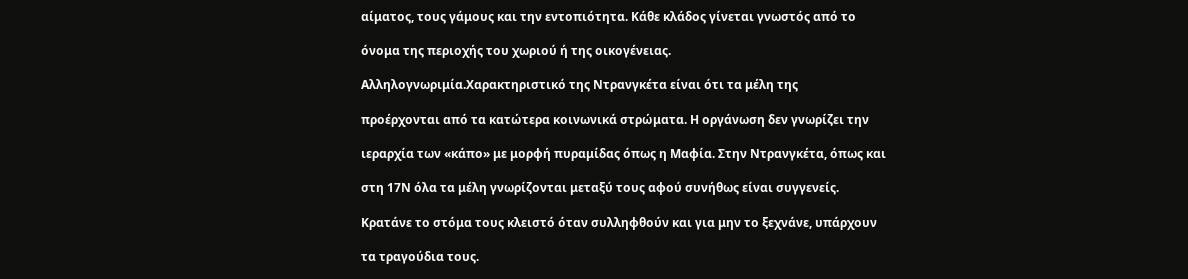αίματος, τους γάμους και την εντοπιότητα. Κάθε κλάδος γίνεται γνωστός από το

όνομα της περιοχής του χωριού ή της οικογένειας.

Αλληλογνωριμία.Χαρακτηριστικό της Ντρανγκέτα είναι ότι τα μέλη της

προέρχονται από τα κατώτερα κοινωνικά στρώματα. Η οργάνωση δεν γνωρίζει την

ιεραρχία των «κάπο» με μορφή πυραμίδας όπως η Μαφία. Στην Ντρανγκέτα, όπως και

στη 17Ν όλα τα μέλη γνωρίζονται μεταξύ τους αφού συνήθως είναι συγγενείς.

Κρατάνε το στόμα τους κλειστό όταν συλληφθούν και για μην το ξεχνάνε, υπάρχουν

τα τραγούδια τους.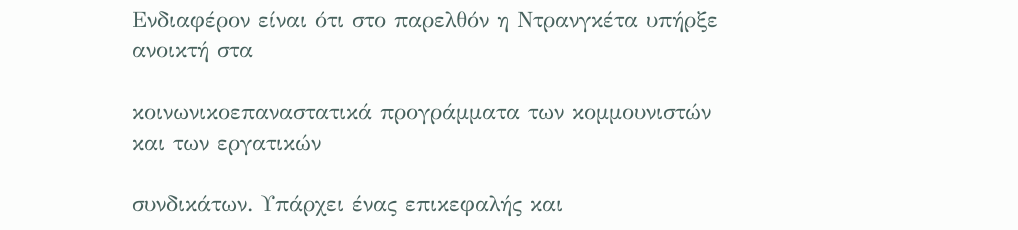Ενδιαφέρον είναι ότι στο παρελθόν η Ντρανγκέτα υπήρξε ανοικτή στα

κοινωνικοεπαναστατικά προγράμματα των κομμουνιστών και των εργατικών

συνδικάτων. Υπάρχει ένας επικεφαλής και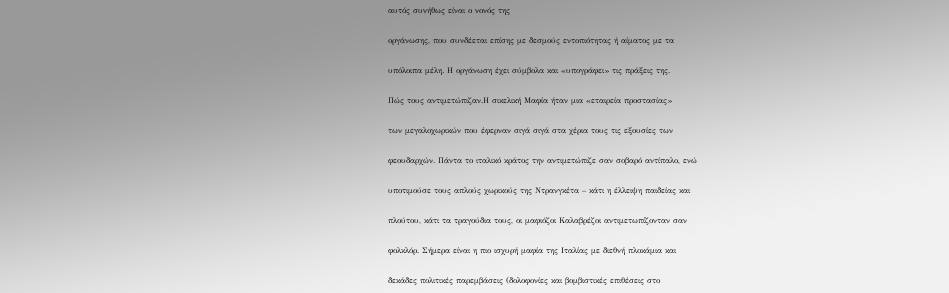αυτός συνήθως είναι ο νονός της

οργάνωσης, που συνδέεται επίσης με δεσμούς εντοπιότητας ή αίματος με τα

υπόλοιπα μέλη. Η οργάνωση έχει σύμβολα και «υπογράφει» τις πράξεις της.

Πώς τους αντιμετώπιζαν.Η σικελική Μαφία ήταν μια «εταιρεία προστασίας»

των μεγαλοχωρικών που έφερναν σιγά σιγά στα χέρια τους τις εξουσίες των

φεουδαρχών. Πάντα το ιταλικό κράτος την αντιμετώπιζε σαν σοβαρό αντίπαλο, ενώ

υποτιμούσε τους απλούς χωρικούς της Ντρανγκέτα – κάτι η έλλειψη παιδείας και

πλούτου, κάτι τα τραγούδια τους, οι μαφιόζοι Καλαβρέζοι αντιμετωπίζονταν σαν

φολκλόρ. Σήμερα είναι η πιο ισχυρή μαφία της Ιταλίας με διεθνή πλοκάμια και

δεκάδες πολιτικές παρεμβάσεις (δολοφονίες και βομβιστικές επιθέσεις στο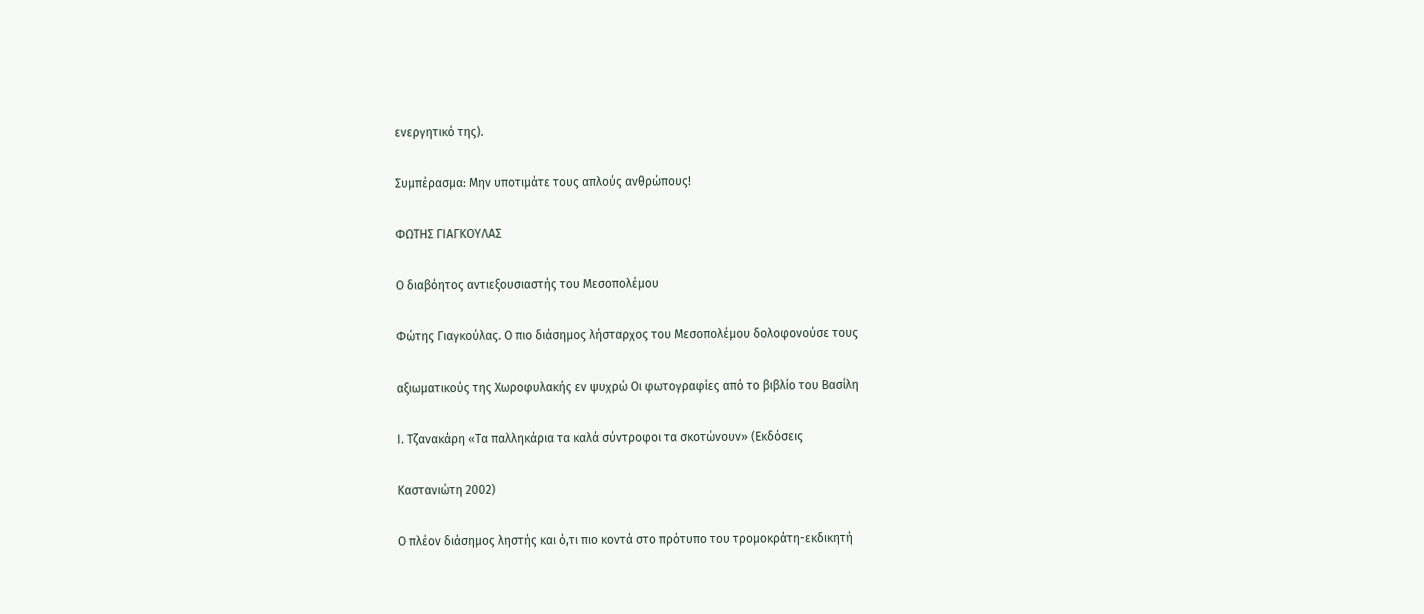ενεργητικό της).

Συμπέρασμα: Μην υποτιμάτε τους απλούς ανθρώπους!

ΦΩΤΗΣ ΓΙΑΓΚΟΥΛΑΣ

Ο διαβόητος αντιεξουσιαστής του Μεσοπολέμου

Φώτης Γιαγκούλας. Ο πιο διάσημος λήσταρχος του Μεσοπολέμου δολοφονούσε τους

αξιωματικούς της Χωροφυλακής εν ψυχρώ Οι φωτογραφίες από το βιβλίο του Βασίλη

Ι. Τζανακάρη «Τα παλληκάρια τα καλά σύντροφοι τα σκοτώνουν» (Εκδόσεις

Καστανιώτη 2002)

Ο πλέον διάσημος ληστής και ό,τι πιο κοντά στο πρότυπο του τρομοκράτη-εκδικητή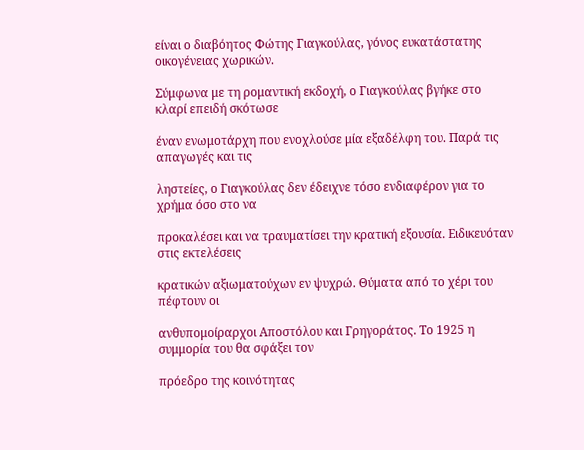είναι ο διαβόητος Φώτης Γιαγκούλας, γόνος ευκατάστατης οικογένειας χωρικών.

Σύμφωνα με τη ρομαντική εκδοχή, ο Γιαγκούλας βγήκε στο κλαρί επειδή σκότωσε

έναν ενωμοτάρχη που ενοχλούσε μία εξαδέλφη του. Παρά τις απαγωγές και τις

ληστείες, ο Γιαγκούλας δεν έδειχνε τόσο ενδιαφέρον για το χρήμα όσο στο να

προκαλέσει και να τραυματίσει την κρατική εξουσία. Ειδικευόταν στις εκτελέσεις

κρατικών αξιωματούχων εν ψυχρώ. Θύματα από το χέρι του πέφτουν οι

ανθυπομοίραρχοι Αποστόλου και Γρηγοράτος. Το 1925 η συμμορία του θα σφάξει τον

πρόεδρο της κοινότητας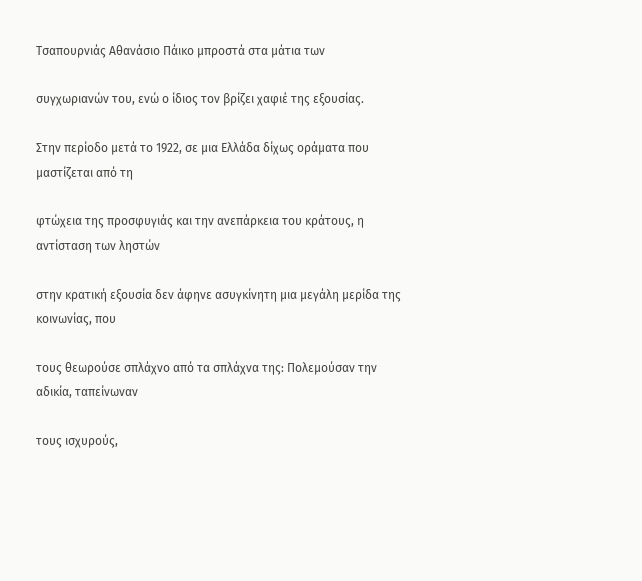Τσαπουρνιάς Αθανάσιο Πάικο μπροστά στα μάτια των

συγχωριανών του, ενώ ο ίδιος τον βρίζει χαφιέ της εξουσίας.

Στην περίοδο μετά το 1922, σε μια Ελλάδα δίχως οράματα που μαστίζεται από τη

φτώχεια της προσφυγιάς και την ανεπάρκεια του κράτους, η αντίσταση των ληστών

στην κρατική εξουσία δεν άφηνε ασυγκίνητη μια μεγάλη μερίδα της κοινωνίας, που

τους θεωρούσε σπλάχνο από τα σπλάχνα της: Πολεμούσαν την αδικία, ταπείνωναν

τους ισχυρούς,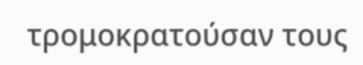τρομοκρατούσαν τους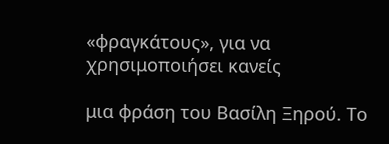«φραγκάτους», για να χρησιμοποιήσει κανείς

μια φράση του Βασίλη Ξηρού. Το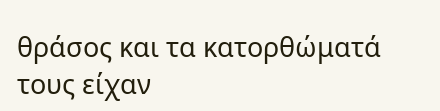θράσος και τα κατορθώματά τους είχαν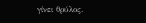γίνει θρύλος.